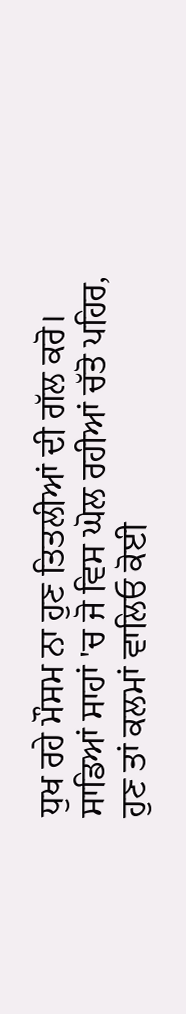ਧੁਖ ਰਹੇ ਮੌਸਮ ਨਾ ਹੁਣ ਤਿਤਲੀਆਂ ਦੀ ਗੱਲ ਕਰੋ।
ਸਾਡਿਆਂ ਸਾਹਾਂ 'ਚ ਜੋ ਵਿਸ ਘੋਲ ਰਹੀਆਂ ਚੱਤੋ ਪਹਿਰ,
ਹੁਣ ਤਾਂ ਕਲਮਾਂ ਵਾਲਿਓ ਕੋਈ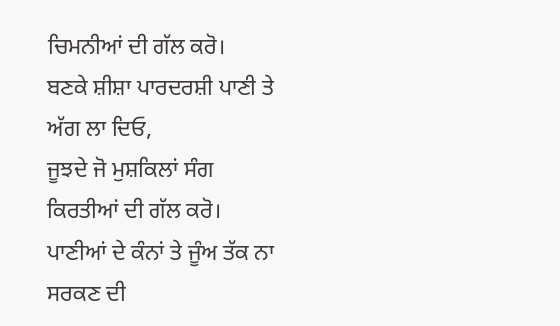ਚਿਮਨੀਆਂ ਦੀ ਗੱਲ ਕਰੋ।
ਬਣਕੇ ਸ਼ੀਸ਼ਾ ਪਾਰਦਰਸ਼ੀ ਪਾਣੀ ਤੇ ਅੱਗ ਲਾ ਦਿਓ,
ਜੂਝਦੇ ਜੋ ਮੁਸ਼ਕਿਲਾਂ ਸੰਗ ਕਿਰਤੀਆਂ ਦੀ ਗੱਲ ਕਰੋ।
ਪਾਣੀਆਂ ਦੇ ਕੰਨਾਂ ਤੇ ਜੂੰਅ ਤੱਕ ਨਾ ਸਰਕਣ ਦੀ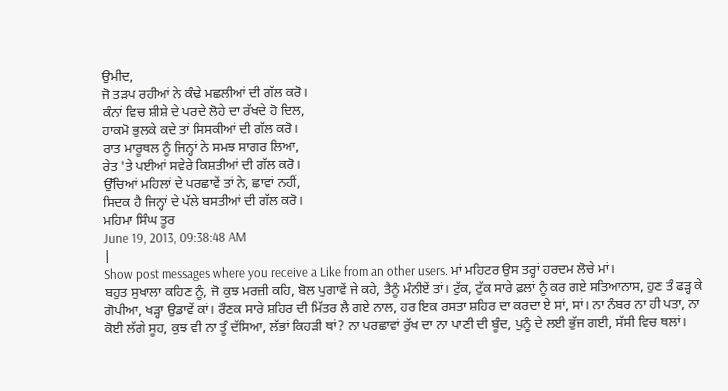ਉਮੀਦ,
ਜੋ ਤੜਪ ਰਹੀਆਂ ਨੇ ਕੰਢੇ ਮਛਲੀਆਂ ਦੀ ਗੱਲ ਕਰੋ।
ਕੰਨਾਂ ਵਿਚ ਸ਼ੀਸ਼ੇ ਦੇ ਪਰਦੇ ਲੋਹੇ ਦਾ ਰੱਖਦੇ ਹੋ ਦਿਲ,
ਹਾਕਮੋ ਭੁਲਕੇ ਕਦੇ ਤਾਂ ਸਿਸਕੀਆਂ ਦੀ ਗੱਲ ਕਰੋ।
ਰਾਤ ਮਾਰੂਥਲ ਨੂੰ ਜਿਨ੍ਹਾਂ ਨੇ ਸਮਝ ਸਾਗਰ ਲਿਆ,
ਰੇਤ 'ਤੇ ਪਈਆਂ ਸਵੇਰੇ ਕਿਸ਼ਤੀਆਂ ਦੀ ਗੱਲ ਕਰੋ।
ਉੱਚਿਆਂ ਮਹਿਲਾਂ ਦੇ ਪਰਛਾਵੇਂ ਤਾਂ ਨੇ, ਛਾਵਾਂ ਨਹੀਂ,
ਸਿਦਕ ਹੈ ਜਿਨ੍ਹਾਂ ਦੇ ਪੱਲੇ ਬਸਤੀਆਂ ਦੀ ਗੱਲ ਕਰੋ।
ਮਹਿਮਾ ਸਿੰਘ ਤੂਰ
June 19, 2013, 09:38:48 AM
|
Show post messages where you receive a Like from an other users. ਮਾਂ ਮਹਿਟਰ ਉਸ ਤਰ੍ਹਾਂ ਹਰਦਮ ਲੋਚੇ ਮਾਂ।
ਬਹੁਤ ਸੁਖਾਲਾ ਕਹਿਣ ਨੂੰ, ਜੋ ਕੁਝ ਮਰਜ਼ੀ ਕਹਿ, ਬੋਲ ਪੁਗਾਵੇਂ ਜੇ ਕਹੇ, ਤੈਨੂੰ ਮੰਨੀਏਂ ਤਾਂ। ਟੁੱਕ, ਟੁੱਕ ਸਾਰੇ ਫ਼ਲਾਂ ਨੂੰ ਕਰ ਗਏ ਸਤਿਆਨਾਸ, ਹੁਣ ਤੰ ਫੜ੍ਹ ਕੇ ਗੋਪੀਆ, ਖੜ੍ਹਾ ਉਡਾਵੇਂ ਕਾਂ। ਰੌਣਕ ਸਾਰੇ ਸ਼ਹਿਰ ਦੀ ਮਿੱਤਰ ਲੈ ਗਏ ਨਾਲ, ਹਰ ਇਕ ਰਸਤਾ ਸ਼ਹਿਰ ਦਾ ਕਰਦਾ ਏ ਸਾਂ, ਸਾਂ। ਨਾ ਨੰਬਰ ਨਾ ਹੀ ਪਤਾ, ਨਾ ਕੋਈ ਲੱਗੇ ਸੂਹ, ਕੁਝ ਵੀ ਨਾ ਤੂੰ ਦੱਸਿਆ, ਲੱਭਾਂ ਕਿਹੜੀ ਥਾਂ? ਨਾ ਪਰਛਾਵਾਂ ਰੁੱਖ ਦਾ ਨਾ ਪਾਣੀ ਦੀ ਬੂੰਦ, ਪੁਨੂੰ ਦੇ ਲਈ ਭੁੱਜ ਗਈ, ਸੱਸੀ ਵਿਚ ਥਲਾਂ।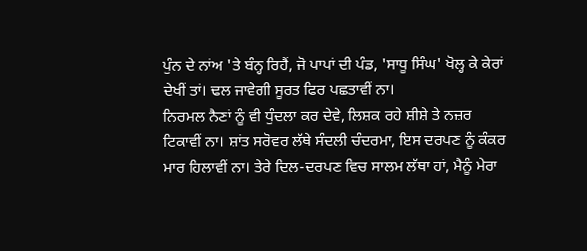ਪੁੰਨ ਦੇ ਨਾਂਅ 'ਤੇ ਬੰਨ੍ਹ ਰਿਹੈਂ, ਜੋ ਪਾਪਾਂ ਦੀ ਪੰਡ, 'ਸਾਧੂ ਸਿੰਘ' ਖੋਲ੍ਹ ਕੇ ਕੇਰਾਂ ਦੇਖੀਂ ਤਾਂ। ਢਲ ਜਾਵੇਗੀ ਸੂਰਤ ਫਿਰ ਪਛਤਾਵੀਂ ਨਾ।
ਨਿਰਮਲ ਨੈਣਾਂ ਨੂੰ ਵੀ ਧੁੰਦਲਾ ਕਰ ਦੇਵੇ, ਲਿਸ਼ਕ ਰਹੇ ਸ਼ੀਸ਼ੇ ਤੇ ਨਜ਼ਰ ਟਿਕਾਵੀਂ ਨਾ। ਸ਼ਾਂਤ ਸਰੋਵਰ ਲੱਥੇ ਸੰਦਲੀ ਚੰਦਰਮਾ, ਇਸ ਦਰਪਣ ਨੂੰ ਕੰਕਰ ਮਾਰ ਹਿਲਾਵੀਂ ਨਾ। ਤੇਰੇ ਦਿਲ-ਦਰਪਣ ਵਿਚ ਸਾਲਮ ਲੱਥਾ ਹਾਂ, ਮੈਨੂੰ ਮੇਰਾ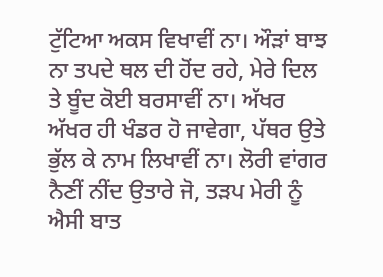ਟੁੱਟਿਆ ਅਕਸ ਵਿਖਾਵੀਂ ਨਾ। ਔੜਾਂ ਬਾਝ ਨਾ ਤਪਦੇ ਥਲ ਦੀ ਹੋਂਦ ਰਹੇ, ਮੇਰੇ ਦਿਲ ਤੇ ਬੂੰਦ ਕੋਈ ਬਰਸਾਵੀਂ ਨਾ। ਅੱਖਰ ਅੱਖਰ ਹੀ ਖੰਡਰ ਹੋ ਜਾਵੇਗਾ, ਪੱਥਰ ਉਤੇ ਭੁੱਲ ਕੇ ਨਾਮ ਲਿਖਾਵੀਂ ਨਾ। ਲੋਰੀ ਵਾਂਗਰ ਨੈਣੀਂ ਨੀਂਦ ਉਤਾਰੇ ਜੋ, ਤੜਪ ਮੇਰੀ ਨੂੰ ਐਸੀ ਬਾਤ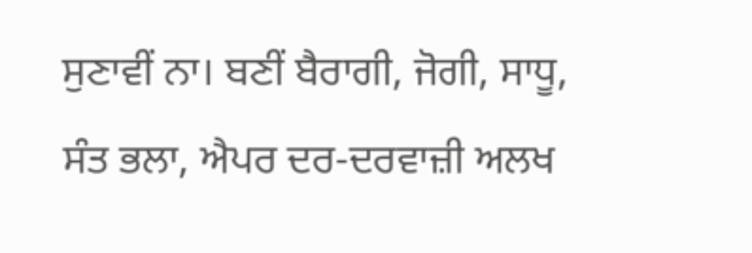ਸੁਣਾਵੀਂ ਨਾ। ਬਣੀਂ ਬੈਰਾਗੀ, ਜੋਗੀ, ਸਾਧੂ, ਸੰਤ ਭਲਾ, ਐਪਰ ਦਰ-ਦਰਵਾਜ਼ੀ ਅਲਖ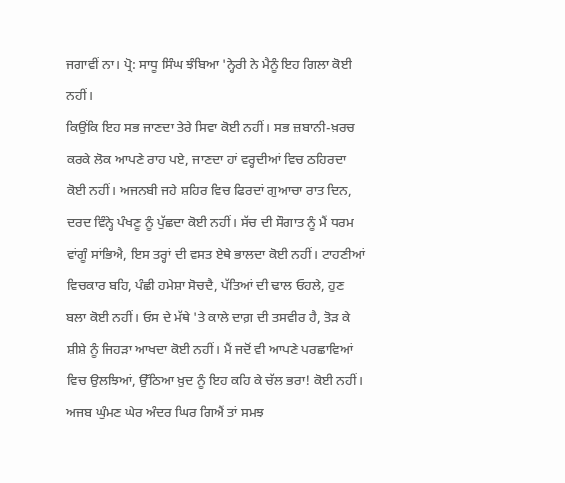ਜਗਾਵੀਂ ਨਾ। ਪ੍ਰੋ: ਸਾਧੂ ਸਿੰਘ ਝੰਬਿਆ 'ਨ੍ਹੇਰੀ ਨੇ ਮੈਨੂੰ ਇਹ ਗਿਲਾ ਕੋਈ ਨਹੀਂ।
ਕਿਉਂਕਿ ਇਹ ਸਭ ਜਾਣਦਾ ਤੇਰੇ ਸਿਵਾ ਕੋਈ ਨਹੀਂ। ਸਭ ਜ਼ਬਾਨੀ-ਖ਼ਰਚ ਕਰਕੇ ਲੋਕ ਆਪਣੇ ਰਾਹ ਪਏ, ਜਾਣਦਾ ਹਾਂ ਵਰ੍ਹਦੀਆਂ ਵਿਚ ਠਹਿਰਦਾ ਕੋਈ ਨਹੀਂ। ਅਜਨਬੀ ਜਹੇ ਸ਼ਹਿਰ ਵਿਚ ਫਿਰਦਾਂ ਗੁਆਚਾ ਰਾਤ ਦਿਨ, ਦਰਦ ਵਿੰਨ੍ਹੇ ਪੰਖਣੂ ਨੂੰ ਪੁੱਛਦਾ ਕੋਈ ਨਹੀਂ। ਸੱਚ ਦੀ ਸੌਗਾਤ ਨੂੰ ਮੈਂ ਧਰਮ ਵਾਂਗੂੰ ਸਾਂਭਿਐ, ਇਸ ਤਰ੍ਹਾਂ ਦੀ ਵਸਤ ਏਥੇ ਭਾਲਦਾ ਕੋਈ ਨਹੀਂ। ਟਾਹਣੀਆਂ ਵਿਚਕਾਰ ਬਹਿ, ਪੰਛੀ ਹਮੇਸ਼ਾ ਸੋਚਦੈ, ਪੱਤਿਆਂ ਦੀ ਢਾਲ ਓਹਲੇ, ਹੁਣ ਬਲਾ ਕੋਈ ਨਹੀਂ। ਓਸ ਦੇ ਮੱਥੇ 'ਤੇ ਕਾਲੇ ਦਾਗ਼ ਦੀ ਤਸਵੀਰ ਹੈ, ਤੋੜ ਕੇ ਸ਼ੀਸ਼ੇ ਨੂੰ ਜਿਹੜਾ ਆਖਦਾ ਕੋਈ ਨਹੀਂ। ਮੈਂ ਜਦੋਂ ਵੀ ਆਪਣੇ ਪਰਛਾਵਿਆਂ ਵਿਚ ਉਲਝਿਆਂ, ਉੱਠਿਆ ਖ਼ੁਦ ਨੂੰ ਇਹ ਕਹਿ ਕੇ ਚੱਲ ਭਰਾ! ਕੋਈ ਨਹੀਂ। ਅਜਬ ਘੁੰਮਣ ਘੇਰ ਅੰਦਰ ਘਿਰ ਗਿਐਂ ਤਾਂ ਸਮਝ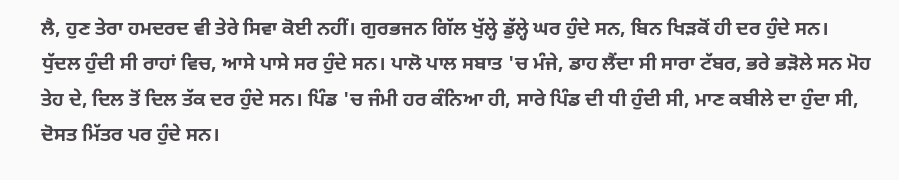ਲੈ, ਹੁਣ ਤੇਰਾ ਹਮਦਰਦ ਵੀ ਤੇਰੇ ਸਿਵਾ ਕੋਈ ਨਹੀਂ। ਗੁਰਭਜਨ ਗਿੱਲ ਖੁੱਲ੍ਹੇ ਡੁੱਲ੍ਹੇ ਘਰ ਹੁੰਦੇ ਸਨ, ਬਿਨ ਖਿੜਕੋਂ ਹੀ ਦਰ ਹੁੰਦੇ ਸਨ।
ਧੁੱਦਲ ਹੁੰਦੀ ਸੀ ਰਾਹਾਂ ਵਿਚ, ਆਸੇ ਪਾਸੇ ਸਰ ਹੁੰਦੇ ਸਨ। ਪਾਲੋ ਪਾਲ ਸਬਾਤ 'ਚ ਮੰਜੇ, ਡਾਹ ਲੈਂਦਾ ਸੀ ਸਾਰਾ ਟੱਬਰ, ਭਰੇ ਭੜੋਲੇ ਸਨ ਮੋਹ ਤੇਹ ਦੇ, ਦਿਲ ਤੋਂ ਦਿਲ ਤੱਕ ਦਰ ਹੁੰਦੇ ਸਨ। ਪਿੰਡ 'ਚ ਜੰਮੀ ਹਰ ਕੰਨਿਆ ਹੀ, ਸਾਰੇ ਪਿੰਡ ਦੀ ਧੀ ਹੁੰਦੀ ਸੀ, ਮਾਣ ਕਬੀਲੇ ਦਾ ਹੁੰਦਾ ਸੀ, ਦੋਸਤ ਮਿੱਤਰ ਪਰ ਹੁੰਦੇ ਸਨ।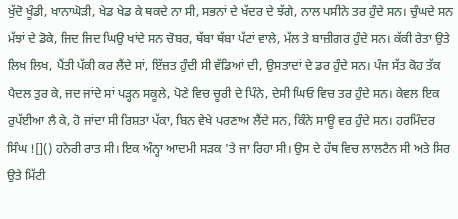ਖੁੱਦੋ ਖੂੰਡੀ, ਖਾਨਾਘੋੜੀ, ਖੇਡ ਖੇਡ ਕੇ ਥਕਦੇ ਨਾ ਸੀ, ਸਭਨਾਂ ਦੇ ਖੱਦਰ ਦੇ ਝੱਗੇ, ਨਾਲ ਪਸੀਨੇ ਤਰ ਹੁੰਦੇ ਸਨ। ਚੁੰਘਦੇ ਸਨ ਮੱਝਾਂ ਦੇ ਡੋਕੇ, ਜਿਦ ਜਿਦ ਘਿਉ ਖਾਂਦੇ ਸਨ ਚੋਬਰ, ਥੱਬਾ ਥੱਬਾ ਪੱਟਾਂ ਵਾਲੇ, ਮੱਲ ਤੇ ਬਾਜ਼ੀਗਰ ਹੁੰਦੇ ਸਨ। ਕੱਕੀ ਰੇਤਾ ਉਤੇ ਲਿਖ ਲਿਖ, ਪੈਂਤੀ ਪੱਕੀ ਕਰ ਲੈਂਦੇ ਸਾਂ, ਇੱਜ਼ਤ ਹੁੰਦੀ ਸੀ ਵੱਡਿਆਂ ਦੀ, ਉਸਤਾਦਾਂ ਦੇ ਡਰ ਹੁੰਦੇ ਸਨ। ਪੰਜ ਸੱਤ ਕੋਹ ਤੱਕ ਪੈਦਲ ਤੁਰ ਕੇ, ਜਦ ਜਾਂਦੇ ਸਾਂ ਪੜ੍ਹਨ ਸਕੂਲੇ, ਪੋਣੇ ਵਿਚ ਚੂਰੀ ਦੇ ਪਿੰਨੇ, ਦੇਸੀ ਘਿਓ ਵਿਚ ਤਰ ਹੁੰਦੇ ਸਨ। ਕੇਵਲ ਇਕ ਰੁਪੱਈਆ ਲੈ ਕੇ, ਹੋ ਜਾਂਦਾ ਸੀ ਰਿਸ਼ਤਾ ਪੱਕਾ, ਬਿਨ ਵੇਖੇ ਪਰਣਾਅ ਲੈਂਦੇ ਸਨ, ਕਿੰਨੇ ਸਾਊ ਵਰ ਹੁੰਦੇ ਸਨ। ਹਰਮਿੰਦਰ ਸਿੰਘ ![]() ਹਨੇਰੀ ਰਾਤ ਸੀ। ਇਕ ਅੰਨ੍ਹਾ ਆਦਮੀ ਸੜਕ 'ਤੇ ਜਾ ਰਿਹਾ ਸੀ। ਉਸ ਦੇ ਹੱਥ ਵਿਚ ਲਾਲਟੈਨ ਸੀ ਅਤੇ ਸਿਰ ਉਤੇ ਮਿੱਟੀ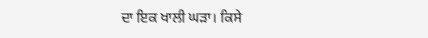ਦਾ ਇਕ ਖਾਲੀ ਘੜਾ। ਕਿਸੇ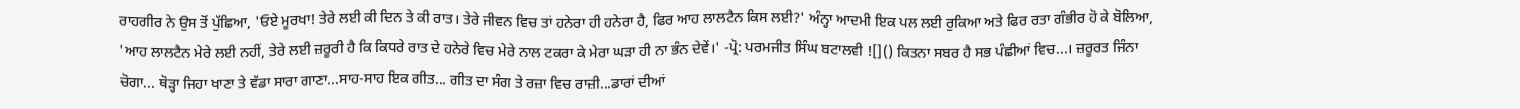ਰਾਹਗੀਰ ਨੇ ਉਸ ਤੋਂ ਪੁੱਛਿਆ, 'ਓਏ ਮੂਰਖਾ! ਤੇਰੇ ਲਈ ਕੀ ਦਿਨ ਤੇ ਕੀ ਰਾਤ। ਤੇਰੇ ਜੀਵਨ ਵਿਚ ਤਾਂ ਹਨੇਰਾ ਹੀ ਹਨੇਰਾ ਹੈ, ਫਿਰ ਆਹ ਲਾਲਟੈਨ ਕਿਸ ਲਈ?' ਅੰਨ੍ਹਾ ਆਦਮੀ ਇਕ ਪਲ ਲਈ ਰੁਕਿਆ ਅਤੇ ਫਿਰ ਰਤਾ ਗੰਭੀਰ ਹੋ ਕੇ ਬੋਲਿਆ, 'ਆਹ ਲਾਲਟੈਨ ਮੇਰੇ ਲਈ ਨਹੀਂ, ਤੇਰੇ ਲਈ ਜ਼ਰੂਰੀ ਹੈ ਕਿ ਕਿਧਰੇ ਰਾਤ ਦੇ ਹਨੇਰੇ ਵਿਚ ਮੇਰੇ ਨਾਲ ਟਕਰਾ ਕੇ ਮੇਰਾ ਘੜਾ ਹੀ ਨਾ ਭੰਨ ਦੇਵੇਂ।' -ਪ੍ਰੋ: ਪਰਮਜੀਤ ਸਿੰਘ ਬਟਾਲਵੀ ![]() ਕਿਤਨਾ ਸਬਰ ਹੈ ਸਭ ਪੰਛੀਆਂ ਵਿਚ...। ਜ਼ਰੂਰਤ ਜਿੰਨਾ ਚੋਗਾ... ਥੋੜ੍ਹਾ ਜਿਹਾ ਖਾਣਾ ਤੇ ਵੱਡਾ ਸਾਰਾ ਗਾਣਾ...ਸਾਹ-ਸਾਹ ਇਕ ਗੀਤ... ਗੀਤ ਦਾ ਸੰਗ ਤੇ ਰਜ਼ਾ ਵਿਚ ਰਾਜ਼ੀ...ਡਾਰਾਂ ਦੀਆਂ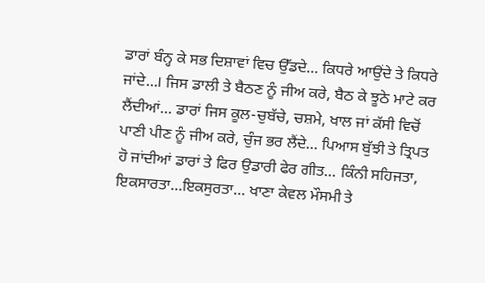ਡਾਰਾਂ ਬੰਨ੍ਹ ਕੇ ਸਭ ਦਿਸ਼ਾਵਾਂ ਵਿਚ ਉੱਡਦੇ... ਕਿਧਰੇ ਆਉਂਦੇ ਤੇ ਕਿਧਰੇ ਜਾਂਦੇ...। ਜਿਸ ਡਾਲੀ ਤੇ ਬੈਠਣ ਨੂੰ ਜੀਅ ਕਰੇ, ਬੈਠ ਕੇ ਝੂਠੇ ਮਾਟੇ ਕਰ ਲੈਂਦੀਆਂ... ਡਾਰਾਂ ਜਿਸ ਕੂਲ-ਚੁਬੱਚੇ, ਚਸ਼ਮੇ, ਖਾਲ ਜਾਂ ਕੱਸੀ ਵਿਚੋਂ ਪਾਣੀ ਪੀਣ ਨੂੰ ਜੀਅ ਕਰੇ, ਚੁੰਜ ਭਰ ਲੈਂਦੇ... ਪਿਆਸ ਬੁੱਝੀ ਤੇ ਤ੍ਰਿਪਤ ਹੋ ਜਾਂਦੀਆਂ ਡਾਰਾਂ ਤੇ ਫਿਰ ਉਡਾਰੀ ਫੇਰ ਗੀਤ... ਕਿੰਨੀ ਸਹਿਜਤਾ, ਇਕਸਾਰਤਾ...ਇਕਸੁਰਤਾ... ਖਾਣਾ ਕੇਵਲ ਮੌਸਮੀ ਤੇ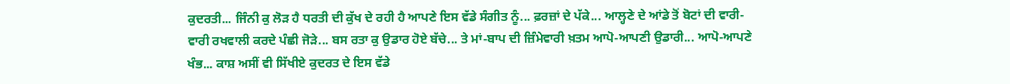ਕੁਦਰਤੀ... ਜਿੰਨੀ ਕੁ ਲੋੜ ਹੈ ਧਰਤੀ ਦੀ ਕੁੱਖ ਦੇ ਰਹੀ ਹੈ ਆਪਣੇ ਇਸ ਵੱਡੇ ਸੰਗੀਤ ਨੂੰ... ਫ਼ਰਜ਼ਾਂ ਦੇ ਪੱਕੇ... ਆਲ੍ਹਣੇ ਦੇ ਆਂਡੇ ਤੋਂ ਬੋਟਾਂ ਦੀ ਵਾਰੀ-ਵਾਰੀ ਰਖਵਾਲੀ ਕਰਦੇ ਪੰਛੀ ਜੋੜੇ... ਬਸ ਰਤਾ ਕੁ ਉਡਾਰ ਹੋਏ ਬੱਚੇ... ਤੇ ਮਾਂ-ਬਾਪ ਦੀ ਜ਼ਿੰਮੇਵਾਰੀ ਖ਼ਤਮ ਆਪੋ-ਆਪਣੀ ਉਡਾਰੀ... ਆਪੋ-ਆਪਣੇ ਖੰਭ... ਕਾਸ਼ ਅਸੀਂ ਵੀ ਸਿੱਖੀਏ ਕੁਦਰਤ ਦੇ ਇਸ ਵੱਡੇ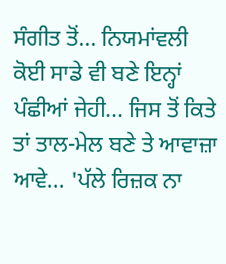ਸੰਗੀਤ ਤੋਂ... ਨਿਯਮਾਂਵਲੀ ਕੋਈ ਸਾਡੇ ਵੀ ਬਣੇ ਇਨ੍ਹਾਂ ਪੰਛੀਆਂ ਜੇਹੀ... ਜਿਸ ਤੋਂ ਕਿਤੇ ਤਾਂ ਤਾਲ-ਮੇਲ ਬਣੇ ਤੇ ਆਵਾਜ਼ਾ ਆਵੇ... 'ਪੱਲੇ ਰਿਜ਼ਕ ਨਾ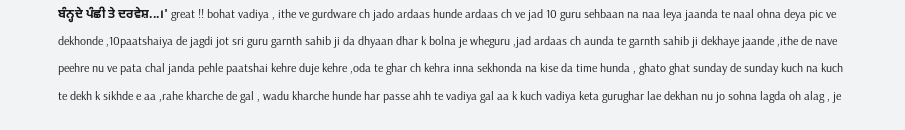ਬੰਨ੍ਹਦੇ ਪੰਛੀ ਤੇ ਦਰਵੇਸ਼...।' great !! bohat vadiya , ithe ve gurdware ch jado ardaas hunde ardaas ch ve jad 10 guru sehbaan na naa leya jaanda te naal ohna deya pic ve dekhonde ,10paatshaiya de jagdi jot sri guru garnth sahib ji da dhyaan dhar k bolna je wheguru ,jad ardaas ch aunda te garnth sahib ji dekhaye jaande ,ithe de nave peehre nu ve pata chal janda pehle paatshai kehre duje kehre ,oda te ghar ch kehra inna sekhonda na kise da time hunda , ghato ghat sunday de sunday kuch na kuch te dekh k sikhde e aa ,rahe kharche de gal , wadu kharche hunde har passe ahh te vadiya gal aa k kuch vadiya keta gurughar lae dekhan nu jo sohna lagda oh alag , je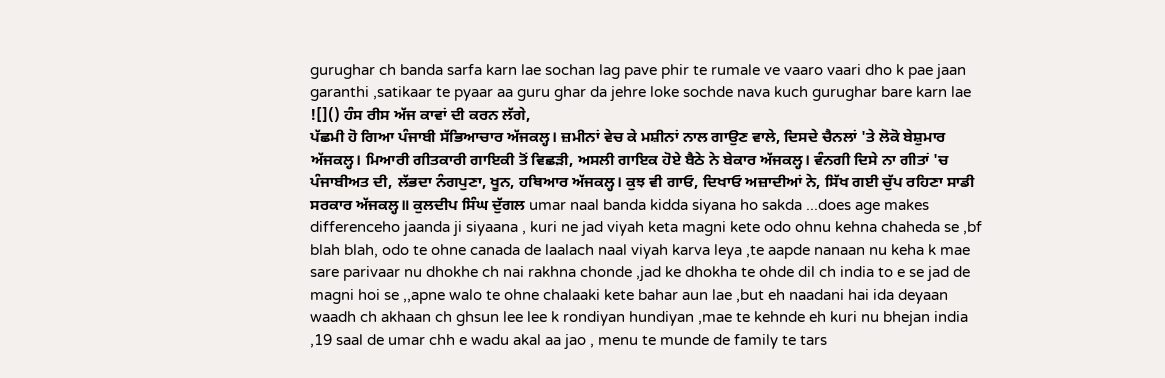gurughar ch banda sarfa karn lae sochan lag pave phir te rumale ve vaaro vaari dho k pae jaan garanthi ,satikaar te pyaar aa guru ghar da jehre loke sochde nava kuch gurughar bare karn lae
![]() ਹੰਸ ਰੀਸ ਅੱਜ ਕਾਵਾਂ ਦੀ ਕਰਨ ਲੱਗੇ,
ਪੱਛਮੀ ਹੋ ਗਿਆ ਪੰਜਾਬੀ ਸੱਭਿਆਚਾਰ ਅੱਜਕਲ੍ਹ। ਜ਼ਮੀਨਾਂ ਵੇਚ ਕੇ ਮਸ਼ੀਨਾਂ ਨਾਲ ਗਾਉਣ ਵਾਲੇ, ਦਿਸਦੇ ਚੈਨਲਾਂ 'ਤੇ ਲੋਕੋ ਬੇਸ਼ੁਮਾਰ ਅੱਜਕਲ੍ਹ। ਮਿਆਰੀ ਗੀਤਕਾਰੀ ਗਾਇਕੀ ਤੋਂ ਵਿਛੜੀ, ਅਸਲੀ ਗਾਇਕ ਹੋਏ ਬੈਠੇ ਨੇ ਬੇਕਾਰ ਅੱਜਕਲ੍ਹ। ਵੰਨਗੀ ਦਿਸੇ ਨਾ ਗੀਤਾਂ 'ਚ ਪੰਜਾਬੀਅਤ ਦੀ, ਲੱਭਦਾ ਨੰਗਪੁਣਾ, ਖੂਨ, ਹਥਿਆਰ ਅੱਜਕਲ੍ਹ। ਕੁਝ ਵੀ ਗਾਓ, ਦਿਖਾਓ ਅਜ਼ਾਦੀਆਂ ਨੇ, ਸਿੱਖ ਗਈ ਚੁੱਪ ਰਹਿਣਾ ਸਾਡੀ ਸਰਕਾਰ ਅੱਜਕਲ੍ਹ॥ ਕੁਲਦੀਪ ਸਿੰਘ ਦੁੱਗਲ umar naal banda kidda siyana ho sakda ...does age makes differenceho jaanda ji siyaana , kuri ne jad viyah keta magni kete odo ohnu kehna chaheda se ,bf blah blah, odo te ohne canada de laalach naal viyah karva leya ,te aapde nanaan nu keha k mae sare parivaar nu dhokhe ch nai rakhna chonde ,jad ke dhokha te ohde dil ch india to e se jad de magni hoi se ,,apne walo te ohne chalaaki kete bahar aun lae ,but eh naadani hai ida deyaan waadh ch akhaan ch ghsun lee lee k rondiyan hundiyan ,mae te kehnde eh kuri nu bhejan india ,19 saal de umar chh e wadu akal aa jao , menu te munde de family te tars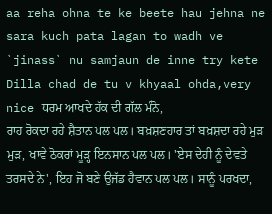aa reha ohna te ke beete hau jehna ne sara kuch pata lagan to wadh ve `jinass` nu samjaun de inne try kete Dilla chad de tu v khyaal ohda,very nice ਧਰਮ ਆਖਦੇ ਹੱਕ ਦੀ ਗੱਲ ਮੰਨੋ,
ਰਾਹ ਰੋਕਦਾ ਰਹੇ ਸ਼ੈਤਾਨ ਪਲ ਪਲ। ਬਖ਼ਸ਼ਣਹਾਰ ਤਾਂ ਬਖ਼ਸ਼ਦਾ ਰਹੇ ਮੁੜ ਮੁੜ, ਖਾਵੇ ਠੋਕਰਾਂ ਮੂੜ੍ਹ ਇਨਸਾਨ ਪਲ ਪਲ। 'ਏਸ ਦੇਹੀ ਨੂੰ ਦੇਵਤੇ ਤਰਸਦੇ ਨੇ', ਇਹ ਜੋ ਬਣੇ ਉਜੱਡ ਹੈਵਾਨ ਪਲ ਪਲ। ਸਾਨੂੰ ਪਰਖਦਾ,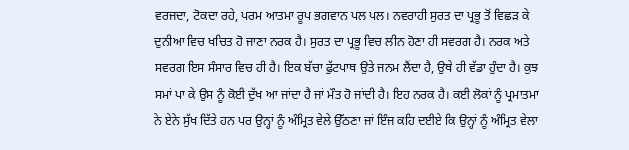ਵਰਜਦਾ, ਟੋਕਦਾ ਰਹੇ, ਪਰਮ ਆਤਮਾ ਰੂਪ ਭਗਵਾਨ ਪਲ ਪਲ। ਨਵਰਾਹੀ ਸੁਰਤ ਦਾ ਪ੍ਰਭੂ ਤੋਂ ਵਿਛੜ ਕੇ ਦੁਨੀਆ ਵਿਚ ਖਚਿਤ ਹੋ ਜਾਣਾ ਨਰਕ ਹੈ। ਸੁਰਤ ਦਾ ਪ੍ਰਭੂ ਵਿਚ ਲੀਨ ਹੋਣਾ ਹੀ ਸਵਰਗ ਹੈ। ਨਰਕ ਅਤੇ ਸਵਰਗ ਇਸ ਸੰਸਾਰ ਵਿਚ ਹੀ ਹੈ। ਇਕ ਬੱਚਾ ਫੁੱਟਪਾਥ ਉਤੇ ਜਨਮ ਲੈਂਦਾ ਹੈ, ਉਥੇ ਹੀ ਵੱਡਾ ਹੁੰਦਾ ਹੈ। ਕੁਝ ਸਮਾਂ ਪਾ ਕੇ ਉਸ ਨੂੰ ਕੋਈ ਦੁੱਖ ਆ ਜਾਂਦਾ ਹੈ ਜਾਂ ਮੌਤ ਹੋ ਜਾਂਦੀ ਹੈ। ਇਹ ਨਰਕ ਹੈ। ਕਈ ਲੋਕਾਂ ਨੂੰ ਪ੍ਰਮਾਤਮਾ ਨੇ ਏਨੇ ਸੁੱਖ ਦਿੱਤੇ ਹਨ ਪਰ ਉਨ੍ਹਾਂ ਨੂੰ ਅੰਮ੍ਰਿਤ ਵੇਲੇ ਉੱਠਣਾ ਜਾਂ ਇੰਜ ਕਹਿ ਦਈਏ ਕਿ ਉਨ੍ਹਾਂ ਨੂੰ ਅੰਮ੍ਰਿਤ ਵੇਲਾ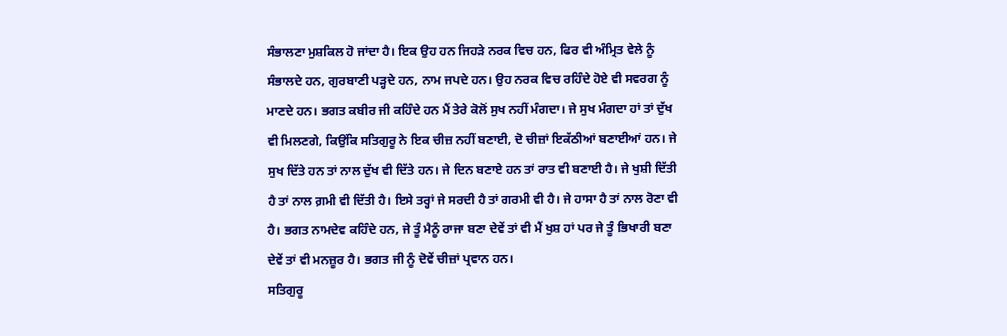ਸੰਭਾਲਣਾ ਮੁਸ਼ਕਿਲ ਹੋ ਜਾਂਦਾ ਹੈ। ਇਕ ਉਹ ਹਨ ਜਿਹੜੇ ਨਰਕ ਵਿਚ ਹਨ, ਫਿਰ ਵੀ ਅੰਮ੍ਰਿਤ ਵੇਲੇ ਨੂੰ ਸੰਭਾਲਦੇ ਹਨ, ਗੁਰਬਾਣੀ ਪੜ੍ਹਦੇ ਹਨ, ਨਾਮ ਜਪਦੇ ਹਨ। ਉਹ ਨਰਕ ਵਿਚ ਰਹਿੰਦੇ ਹੋਏ ਵੀ ਸਵਰਗ ਨੂੰ ਮਾਣਦੇ ਹਨ। ਭਗਤ ਕਬੀਰ ਜੀ ਕਹਿੰਦੇ ਹਨ ਮੈਂ ਤੇਰੇ ਕੋਲੋਂ ਸੁਖ ਨਹੀਂ ਮੰਗਦਾ। ਜੇ ਸੁਖ ਮੰਗਦਾ ਹਾਂ ਤਾਂ ਦੁੱਖ ਵੀ ਮਿਲਣਗੇ, ਕਿਉਂਕਿ ਸਤਿਗੁਰੂ ਨੇ ਇਕ ਚੀਜ਼ ਨਹੀਂ ਬਣਾਈ, ਦੋ ਚੀਜ਼ਾਂ ਇਕੱਠੀਆਂ ਬਣਾਈਆਂ ਹਨ। ਜੇ ਸੁਖ ਦਿੱਤੇ ਹਨ ਤਾਂ ਨਾਲ ਦੁੱਖ ਵੀ ਦਿੱਤੇ ਹਨ। ਜੇ ਦਿਨ ਬਣਾਏ ਹਨ ਤਾਂ ਰਾਤ ਵੀ ਬਣਾਈ ਹੈ। ਜੇ ਖੁਸ਼ੀ ਦਿੱਤੀ ਹੈ ਤਾਂ ਨਾਲ ਗ਼ਮੀ ਵੀ ਦਿੱਤੀ ਹੈ। ਇਸੇ ਤਰ੍ਹਾਂ ਜੇ ਸਰਦੀ ਹੈ ਤਾਂ ਗਰਮੀ ਵੀ ਹੈ। ਜੇ ਹਾਸਾ ਹੈ ਤਾਂ ਨਾਲ ਰੋਣਾ ਵੀ ਹੈ। ਭਗਤ ਨਾਮਦੇਵ ਕਹਿੰਦੇ ਹਨ, ਜੇ ਤੂੰ ਮੈਨੂੰ ਰਾਜਾ ਬਣਾ ਦੇਵੇਂ ਤਾਂ ਵੀ ਮੈਂ ਖੁਸ਼ ਹਾਂ ਪਰ ਜੇ ਤੂੰ ਭਿਖਾਰੀ ਬਣਾ ਦੇਵੇਂ ਤਾਂ ਵੀ ਮਨਜ਼ੂਰ ਹੈ। ਭਗਤ ਜੀ ਨੂੰ ਦੋਵੇਂ ਚੀਜ਼ਾਂ ਪ੍ਰਵਾਨ ਹਨ।
ਸਤਿਗੁਰੂ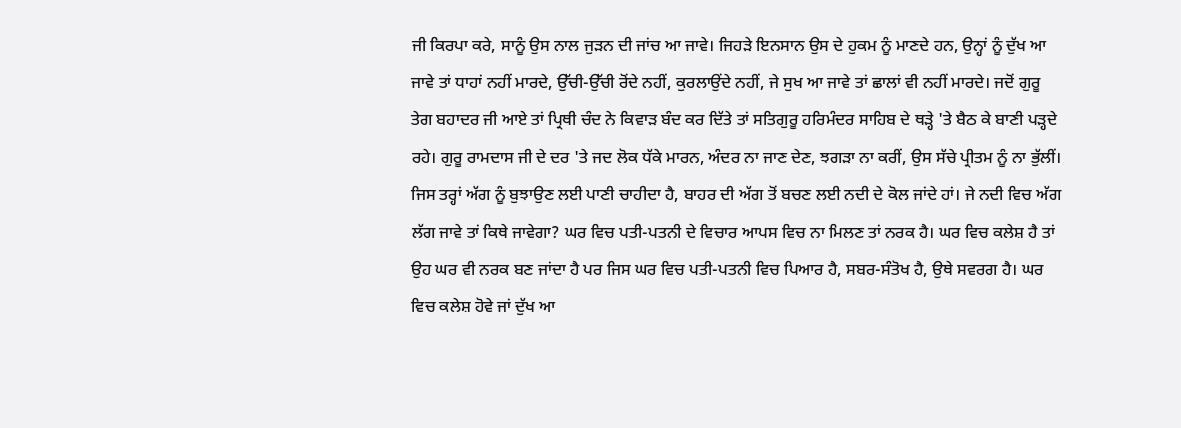ਜੀ ਕਿਰਪਾ ਕਰੇ, ਸਾਨੂੰ ਉਸ ਨਾਲ ਜੁੜਨ ਦੀ ਜਾਂਚ ਆ ਜਾਵੇ। ਜਿਹੜੇ ਇਨਸਾਨ ਉਸ ਦੇ ਹੁਕਮ ਨੂੰ ਮਾਣਦੇ ਹਨ, ਉਨ੍ਹਾਂ ਨੂੰ ਦੁੱਖ ਆ ਜਾਵੇ ਤਾਂ ਧਾਹਾਂ ਨਹੀਂ ਮਾਰਦੇ, ਉੱਚੀ-ਉੱਚੀ ਰੋਂਦੇ ਨਹੀਂ, ਕੁਰਲਾਉਂਦੇ ਨਹੀਂ, ਜੇ ਸੁਖ ਆ ਜਾਵੇ ਤਾਂ ਛਾਲਾਂ ਵੀ ਨਹੀਂ ਮਾਰਦੇ। ਜਦੋਂ ਗੁਰੂ ਤੇਗ ਬਹਾਦਰ ਜੀ ਆਏ ਤਾਂ ਪ੍ਰਿਥੀ ਚੰਦ ਨੇ ਕਿਵਾੜ ਬੰਦ ਕਰ ਦਿੱਤੇ ਤਾਂ ਸਤਿਗੁਰੂ ਹਰਿਮੰਦਰ ਸਾਹਿਬ ਦੇ ਥੜ੍ਹੇ 'ਤੇ ਬੈਠ ਕੇ ਬਾਣੀ ਪੜ੍ਹਦੇ ਰਹੇ। ਗੁਰੂ ਰਾਮਦਾਸ ਜੀ ਦੇ ਦਰ 'ਤੇ ਜਦ ਲੋਕ ਧੱਕੇ ਮਾਰਨ, ਅੰਦਰ ਨਾ ਜਾਣ ਦੇਣ, ਝਗੜਾ ਨਾ ਕਰੀਂ, ਉਸ ਸੱਚੇ ਪ੍ਰੀਤਮ ਨੂੰ ਨਾ ਭੁੱਲੀਂ। ਜਿਸ ਤਰ੍ਹਾਂ ਅੱਗ ਨੂੰ ਬੁਝਾਉਣ ਲਈ ਪਾਣੀ ਚਾਹੀਦਾ ਹੈ, ਬਾਹਰ ਦੀ ਅੱਗ ਤੋਂ ਬਚਣ ਲਈ ਨਦੀ ਦੇ ਕੋਲ ਜਾਂਦੇ ਹਾਂ। ਜੇ ਨਦੀ ਵਿਚ ਅੱਗ ਲੱਗ ਜਾਵੇ ਤਾਂ ਕਿਥੇ ਜਾਵੇਗਾ? ਘਰ ਵਿਚ ਪਤੀ-ਪਤਨੀ ਦੇ ਵਿਚਾਰ ਆਪਸ ਵਿਚ ਨਾ ਮਿਲਣ ਤਾਂ ਨਰਕ ਹੈ। ਘਰ ਵਿਚ ਕਲੇਸ਼ ਹੈ ਤਾਂ ਉਹ ਘਰ ਵੀ ਨਰਕ ਬਣ ਜਾਂਦਾ ਹੈ ਪਰ ਜਿਸ ਘਰ ਵਿਚ ਪਤੀ-ਪਤਨੀ ਵਿਚ ਪਿਆਰ ਹੈ, ਸਬਰ-ਸੰਤੋਖ ਹੈ, ਉਥੇ ਸਵਰਗ ਹੈ। ਘਰ ਵਿਚ ਕਲੇਸ਼ ਹੋਵੇ ਜਾਂ ਦੁੱਖ ਆ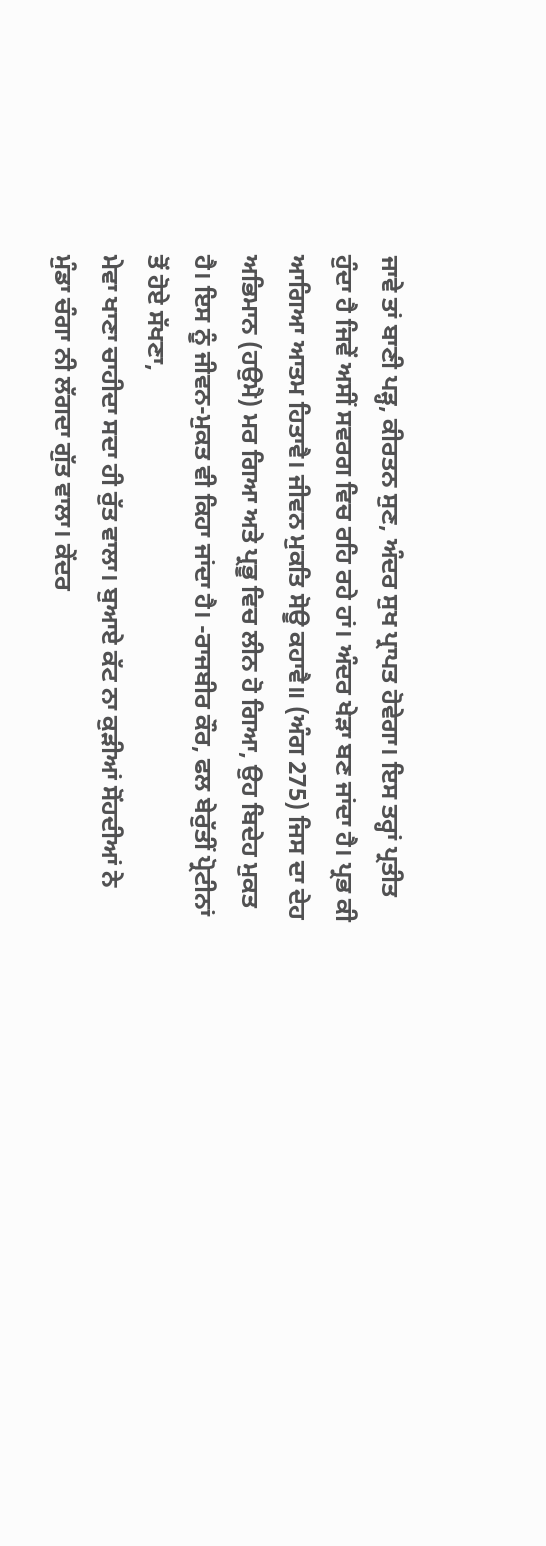ਜਾਵੇ ਤਾਂ ਬਾਣੀ ਪੜ੍ਹ, ਕੀਰਤਨ ਸੁਣ, ਅੰਦਰ ਸੁਖ ਪ੍ਰਾਪਤ ਹੋਵੇਗਾ। ਇਸ ਤਰ੍ਹਾਂ ਪ੍ਰਤੀਤ ਹੁੰਦਾ ਹੈ ਜਿਵੇਂ ਅਸੀਂ ਸਵਰਗ ਵਿਚ ਰਹਿ ਰਹੇ ਹਾਂ। ਅੰਦਰ ਖੇੜਾ ਬਣ ਜਾਂਦਾ ਹੈ। ਪ੍ਰਭ ਕੀ ਆਗਿਆ ਆਤਮ ਹਿਤਾਵੈ। ਜੀਵਨ ਮੁਕਤਿ ਸੋਊ ਕਹਾਵੈ॥ (ਅੰਗ 275) ਜਿਸ ਦਾ ਦੇਹ ਅਭਿਮਾਨ (ਹਉਮੈ) ਮਰ ਗਿਆ ਅਤੇ ਪ੍ਰਭੂ ਵਿਚ ਲੀਨ ਹੋ ਗਿਆ, ਉਹ ਬਿਦੇਹ ਮੁਕਤ ਹੈ। ਇਸ ਨੂੰ ਜੀਵਨ-ਮੁਕਤ ਵੀ ਕਿਹਾ ਜਾਂਦਾ ਹੈ। -ਰਾਜਬੀਰ ਕੌਰ, ਫਲ ਬੇਰੁੱਤੀਂ ਪ੍ਰੋਟੀਨਾਂ ਤੋਂ ਹੋਏ ਸੱਖਣਾ,
ਮੇਵਾ ਖਾਣਾ ਚਾਹੀਦਾ ਸਦਾ ਹੀ ਰੁੱਤ ਵਾਲਾ। ਬੁਆਏ ਕੱਟ ਨਾ ਕੁੜੀਆਂ ਸੋਂਹਦੀਆਂ ਨੇ ਮੁੰਡਾ ਚੰਗਾ ਨੀ ਲੱਗਦਾ ਗੁੱਤ ਵਾਲਾ। ਕੇਂਦਰ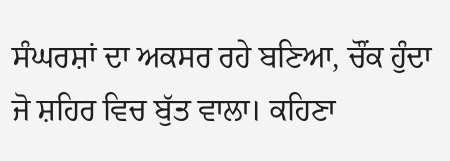ਸੰਘਰਸ਼ਾਂ ਦਾ ਅਕਸਰ ਰਹੇ ਬਣਿਆ, ਚੌਂਕ ਹੁੰਦਾ ਜੋ ਸ਼ਹਿਰ ਵਿਚ ਬੁੱਤ ਵਾਲਾ। ਕਹਿਣਾ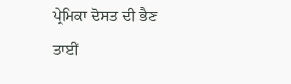ਪ੍ਰੇਮਿਕਾ ਦੋਸਤ ਦੀ ਭੈਣ ਤਾਈਂ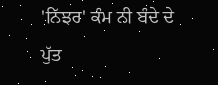'ਨਿੱਝਰ' ਕੰਮ ਨੀ ਬੰਦੇ ਦੇ ਪੁੱਤ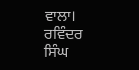ਵਾਲਾ। ਰਵਿੰਦਰ ਸਿੰਘ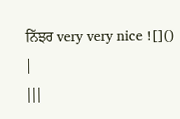ਨਿੱਝਰ very very nice ![]()
|
|||